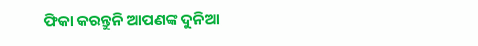ଫିକା କରନ୍ତୁନି ଆପଣଙ୍କ ଦୁନିଆ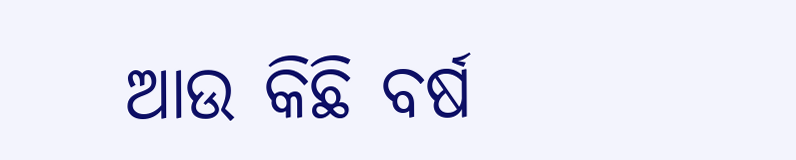ଆଉ କିଛି ବର୍ଷ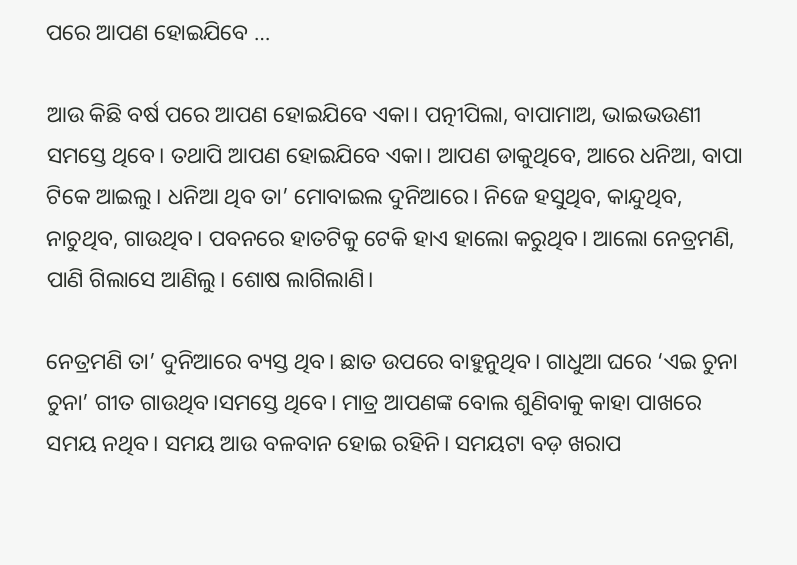ପରେ ଆପଣ ହୋଇଯିବେ …

ଆଉ କିଛି ବର୍ଷ ପରେ ଆପଣ ହୋଇଯିବେ ଏକା। ପତ୍ନୀପିଲା, ବାପାମାଅ, ଭାଇଭଉଣୀ ସମସ୍ତେ ଥିବେ। ତଥାପି ଆପଣ ହୋଇଯିବେ ଏକା। ଆପଣ ଡାକୁଥିବେ, ଆରେ ଧନିଆ, ବାପା ଟିକେ ଆଇଲୁ। ଧନିଆ ଥିବ ତା’ ମୋବାଇଲ ଦୁନିଆରେ। ନିଜେ ହସୁଥିବ, କାନ୍ଦୁଥିବ, ନାଚୁଥିବ, ଗାଉଥିବ। ପବନରେ ହାତଟିକୁ ଟେକି ହାଏ ହାଲୋ କରୁଥିବ। ଆଲୋ ନେତ୍ରମଣି, ପାଣି ଗିଲାସେ ଆଣିଲୁ। ଶୋଷ ଲାଗିଲାଣି।

ନେତ୍ରମଣି ତା’ ଦୁନିଆରେ ବ୍ୟସ୍ତ ଥିବ। ଛାତ ଉପରେ ବାହୁନୁଥିବ। ଗାଧୁଆ ଘରେ ‘ଏଇ ଚୁନା ଚୁନା’ ଗୀତ ଗାଉଥିବ।ସମସ୍ତେ ଥିବେ। ମାତ୍ର ଆପଣଙ୍କ ବୋଲ ଶୁଣିବାକୁ କାହା ପାଖରେ ସମୟ ନଥିବ। ସମୟ ଆଉ ବଳବାନ ହୋଇ ରହିନି। ସମୟଟା ବଡ଼ ଖରାପ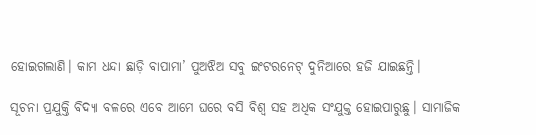ହୋଇଗଲାଣି। କାମ ଧନ୍ଦା ଛାଡ଼ି ବାପାମା’ ପୁଅଝିଅ ସବୁ ଇଂଟରନେଟ୍‌ ଦୁନିଆରେ ହଜି ଯାଇଛନ୍ତି।

ସୂଚନା ପ୍ରଯୁକ୍ତି ବିଦ୍ୟା ବଳରେ ଏବେ ଆମେ ଘରେ ବସି ବିଶ୍ୱ ସହ ଅଧିକ ସଂଯୁକ୍ତ ହୋଇପାରୁଛୁ। ସାମାଜିକ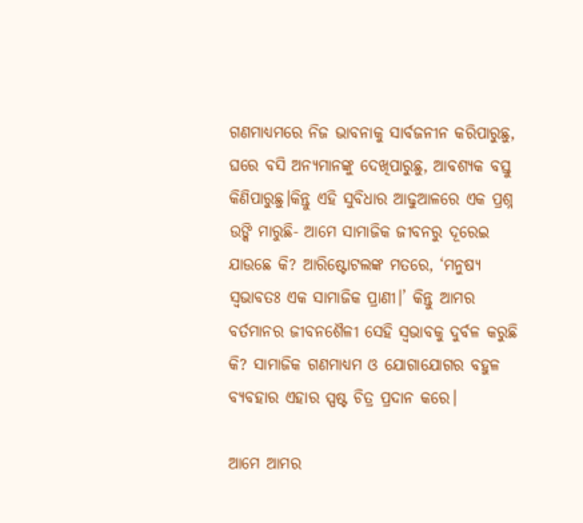ଗଣମାଧ୍ୟମରେ ନିଜ ଭାବନାକୁ ସାର୍ବଜନୀନ କରିପାରୁଛୁ, ଘରେ ବସି ଅନ୍ୟମାନଙ୍କୁ ଦେଖିପାରୁଛୁ, ଆବଶ୍ୟକ ବସ୍ତୁ କିଣିପାରୁଛୁ।କିନ୍ତୁ ଏହି ସୁବିଧାର ଆଢୁଆଳରେ ଏକ ପ୍ରଶ୍ନ ଉଙ୍କି ମାରୁଛି- ଆମେ ସାମାଜିକ ଜୀବନରୁ ଦୂରେଇ ଯାଉଛେ କି? ଆରିଷ୍ଟୋଟଲଙ୍କ ମତରେ, ‘ମନୁଷ୍ୟ ସ୍ୱଭାବତଃ ଏକ ସାମାଜିକ ପ୍ରାଣୀ।’ କିନ୍ତୁ ଆମର ବର୍ତମାନର ଜୀବନଶୈଳୀ ସେହି ସ୍ୱଭାବକୁ ଦୁର୍ବଳ କରୁଛି କି? ସାମାଜିକ ଗଣମାଧ୍ୟମ ଓ ଯୋଗାଯୋଗର ବହୁଳ ବ୍ୟବହାର ଏହାର ସ୍ପଷ୍ଟ ଚିତ୍ର ପ୍ରଦାନ କରେ।

ଆମେ ଆମର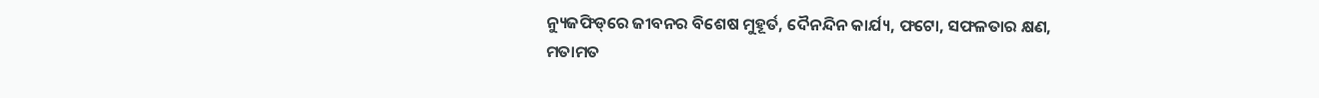ନ୍ୟୁଜଫିଡ୍‌ରେ ଜୀବନର ବିଶେଷ ମୁହୂର୍ତ, ଦୈନନ୍ଦିନ କାର୍ଯ୍ୟ, ଫଟୋ, ସଫଳତାର କ୍ଷଣ, ମତାମତ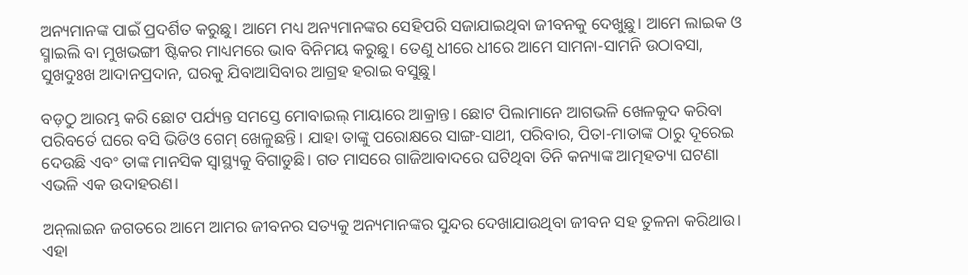ଅନ୍ୟମାନଙ୍କ ପାଇଁ ପ୍ରଦର୍ଶିତ କରୁଛୁ। ଆମେ ମଧ୍ୟ ଅନ୍ୟମାନଙ୍କର ସେହିପରି ସଜାଯାଇଥିବା ଜୀବନକୁ ଦେଖୁଛୁ। ଆମେ ଲାଇକ ଓ ସ୍ମାଇଲି ବା ମୁଖଭଙ୍ଗୀ ଷ୍ଟିକର ମାଧ୍ୟମରେ ଭାବ ବିନିମୟ କରୁଛୁ। ତେଣୁ ଧୀରେ ଧୀରେ ଆମେ ସାମନା-ସାମନି ଉଠାବସା, ସୁଖଦୁଃଖ ଆଦାନପ୍ରଦାନ, ଘରକୁ ଯିବାଆସିବାର ଆଗ୍ରହ ହରାଇ ବସୁଛୁ।

ବଡ଼ଠୁ ଆରମ୍ଭ କରି ଛୋଟ ପର୍ଯ୍ୟନ୍ତ ସମସ୍ତେ ମୋବାଇଲ୍‌ ମାୟାରେ ଆକ୍ରାନ୍ତ। ଛୋଟ ପିଲାମାନେ ଆଗଭଳି ଖେଳକୁଦ କରିବା ପରିବର୍ତେ ଘରେ ବସି ଭିଡିଓ ଗେମ୍‌ ଖେଳୁଛନ୍ତି। ଯାହା ତାଙ୍କୁ ପରୋକ୍ଷରେ ସାଙ୍ଗ-ସାଥୀ, ପରିବାର, ପିତା-ମାତାଙ୍କ ଠାରୁ ଦୂରେଇ ଦେଉଛି ଏବଂ ତାଙ୍କ ମାନସିକ ସ୍ୱାସ୍ଥ୍ୟକୁ ବିଗାଡୁଛି। ଗତ ମାସରେ ଗାଜିଆବାଦରେ ଘଟିଥିବା ତିନି କନ୍ୟାଙ୍କ ଆତ୍ମହତ୍ୟା ଘଟଣା ଏଭଳି ଏକ ଉଦାହରଣ।

ଅନ୍‌ଲାଇନ ଜଗତରେ ଆମେ ଆମର ଜୀବନର ସତ୍ୟକୁ ଅନ୍ୟମାନଙ୍କର ସୁନ୍ଦର ଦେଖାଯାଉଥିବା ଜୀବନ ସହ ତୁଳନା କରିଥାଉ। ଏହା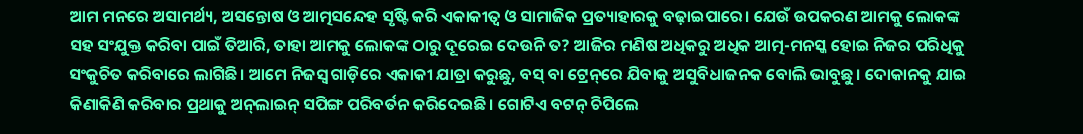ଆମ ମନରେ ଅସାମର୍ଥ୍ୟ, ଅସନ୍ତୋଷ ଓ ଆତ୍ମସନ୍ଦେହ ସୃଷ୍ଟି କରି ଏକାକୀତ୍ୱ ଓ ସାମାଜିକ ପ୍ରତ୍ୟାହାରକୁ ବଢ଼ାଇପାରେ। ଯେଉଁ ଉପକରଣ ଆମକୁ ଲୋକଙ୍କ ସହ ସଂଯୁକ୍ତ କରିବା ପାଇଁ ତିଆରି, ତାହା ଆମକୁ ଲୋକଙ୍କ ଠାରୁ ଦୂରେଇ ଦେଉନି ତ? ଆଜିର ମଣିଷ ଅଧିକରୁ ଅଧିକ ଆତ୍ମ-ମନସ୍କ ହୋଇ ନିଜର ପରିଧିକୁ ସଂକୁଚିତ କରିବାରେ ଲାଗିଛି। ଆମେ ନିଜସ୍ୱ ଗାଡ଼ିରେ ଏକାକୀ ଯାତ୍ରା କରୁଛୁ, ବସ୍‌ ବା ଟ୍ରେନ୍‌ରେ ଯିବାକୁ ଅସୁବିଧାଜନକ ବୋଲି ଭାବୁଛୁ। ଦୋକାନକୁ ଯାଇ କିଣାକିଣି କରିବାର ପ୍ରଥାକୁ ଅନ୍‌ଲାଇନ୍‌ ସପିଙ୍ଗ ପରିବର୍ତନ କରିଦେଇଛି। ଗୋଟିଏ ବଟନ୍‌ ଚିପିଲେ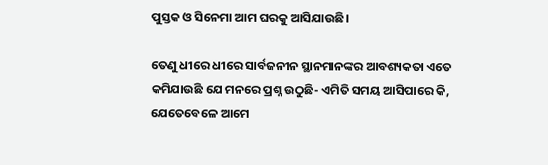ପୁସ୍ତକ ଓ ସିନେମା ଆମ ଘରକୁ ଆସିଯାଉଛି।

ତେଣୁ ଧୀରେ ଧୀରେ ସାର୍ବଜନୀନ ସ୍ଥାନମାନଙ୍କର ଆବଶ୍ୟକତା ଏତେ କମିଯାଉଛି ଯେ ମନରେ ପ୍ରଶ୍ନ ଉଠୁଛି- ଏମିତି ସମୟ ଆସିପାରେ କି, ଯେତେବେଳେ ଆମେ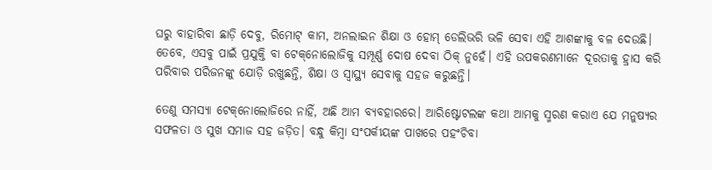ଘରୁ ବାହାରିବା ଛାଡ଼ି ଦେବୁ, ରିମୋଟ୍‌ କାମ, ଅନଲାଇନ ଶିକ୍ଷା ଓ ହୋମ୍‌ ଡେଲିଭରି ଭଳି ସେବା ଏହି ଆଶଙ୍କାକୁ ବଳ ଦେଉଛି। ତେବେ, ଏସବୁ ପାଇଁ ପ୍ରଯୁକ୍ତି ବା ଟେକ୍‌ନୋଲୋଜିକୁ ସମ୍ପୂର୍ଣ୍ଣ ଦୋଷ ଦେବା ଠିକ୍‌ ନୁହେଁ। ଏହି ଉପକରଣମାନେ ଦୂରତାକୁ ହ୍ରାସ କରି ପରିବାର ପରିଜନଙ୍କୁ ଯୋଡ଼ି ରଖୁଛନ୍ତି, ଶିକ୍ଷା ଓ ସ୍ୱାସ୍ଥ୍ୟ ସେବାକୁ ସହଜ କରୁଛନ୍ତି।

ତେଣୁ ସମସ୍ୟା ଟେକ୍‌ନୋଲୋଜିରେ ନାହିଁ, ଅଛି ଆମ ବ୍ୟବହାରରେ। ଆରିଷ୍ଟୋଟଲଙ୍କ କଥା ଆମକୁ ସ୍ମରଣ କରାଏ ଯେ ମନୁଷ୍ୟର ସଫଳତା ଓ ସୁଖ ସମାଜ ସହ ଜଡ଼ିତ। ବନ୍ଧୁ କିମ୍ବା ସଂପର୍କୀୟଙ୍କ ପାଖରେ ପହଂଚିବା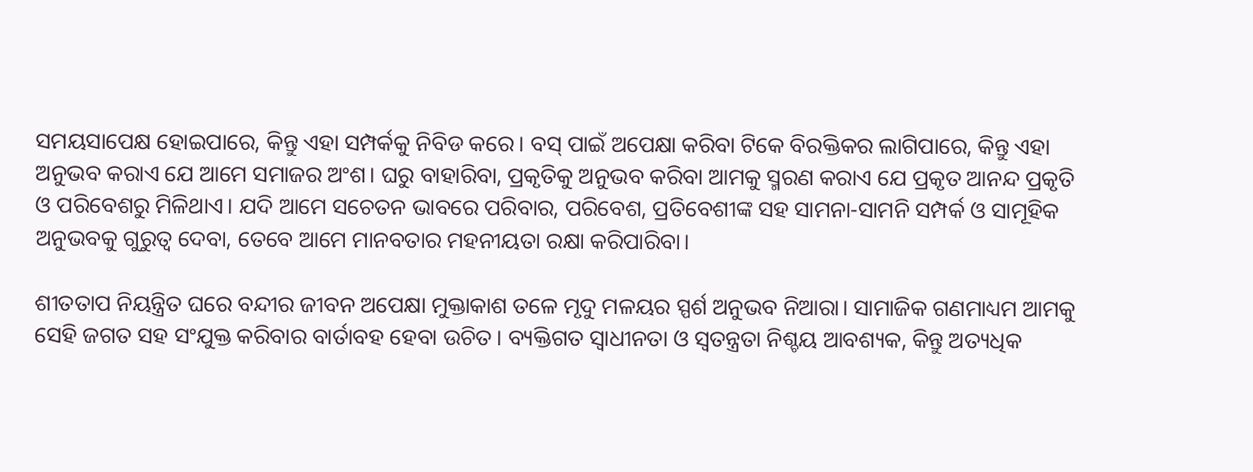ସମୟସାପେକ୍ଷ ହୋଇପାରେ, କିନ୍ତୁ ଏହା ସମ୍ପର୍କକୁ ନିବିଡ କରେ। ବସ୍‌ ପାଇଁ ଅପେକ୍ଷା କରିବା ଟିକେ ବିରକ୍ତିକର ଲାଗିପାରେ, କିନ୍ତୁ ଏହା ଅନୁଭବ କରାଏ ଯେ ଆମେ ସମାଜର ଅଂଶ। ଘରୁ ବାହାରିବା, ପ୍ରକୃତିକୁ ଅନୁଭବ କରିବା ଆମକୁ ସ୍ମରଣ କରାଏ ଯେ ପ୍ରକୃତ ଆନନ୍ଦ ପ୍ରକୃତି ଓ ପରିବେଶରୁ ମିଳିଥାଏ। ଯଦି ଆମେ ସଚେତନ ଭାବରେ ପରିବାର, ପରିବେଶ, ପ୍ରତିବେଶୀଙ୍କ ସହ ସାମନା-ସାମନି ସମ୍ପର୍କ ଓ ସାମୂହିକ ଅନୁଭବକୁ ଗୁରୁତ୍ୱ ଦେବା, ତେବେ ଆମେ ମାନବତାର ମହନୀୟତା ରକ୍ଷା କରିପାରିବା।

ଶୀତତାପ ନିୟନ୍ତ୍ରିତ ଘରେ ବନ୍ଦୀର ଜୀବନ ଅପେକ୍ଷା ମୁକ୍ତାକାଶ ତଳେ ମୃଦୁ ମଳୟର ସ୍ପର୍ଶ ଅନୁଭବ ନିଆରା। ସାମାଜିକ ଗଣମାଧ୍ୟମ ଆମକୁ ସେହି ଜଗତ ସହ ସଂଯୁକ୍ତ କରିବାର ବାର୍ତାବହ ହେବା ଉଚିତ। ବ୍ୟକ୍ତିଗତ ସ୍ୱାଧୀନତା ଓ ସ୍ୱତନ୍ତ୍ରତା ନିଶ୍ଚୟ ଆବଶ୍ୟକ, କିନ୍ତୁ ଅତ୍ୟଧିକ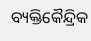ବ୍ୟକ୍ତିକୈନ୍ଦ୍ରିକ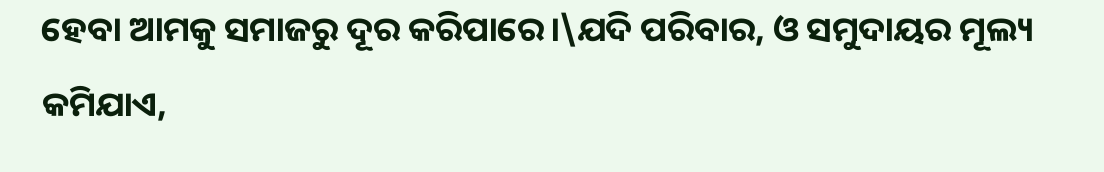ହେବା ଆମକୁ ସମାଜରୁ ଦୂର କରିପାରେ।\ଯଦି ପରିବାର, ଓ ସମୁଦାୟର ମୂଲ୍ୟ କମିଯାଏ,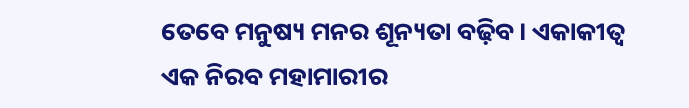ତେବେ ମନୁଷ୍ୟ ମନର ଶୂନ୍ୟତା ବଢ଼ିବ। ଏକାକୀତ୍ୱ ଏକ ନିରବ ମହାମାରୀର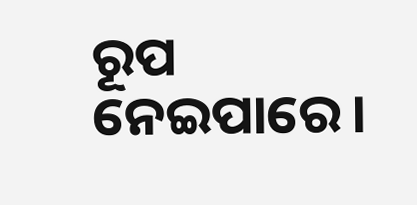ରୂପ ନେଇପାରେ।